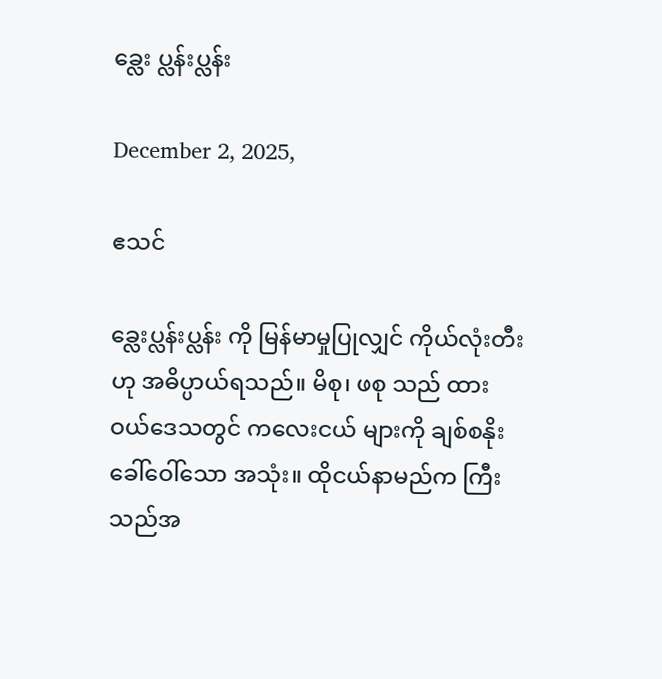ခ္လေး ပ္လန်းပ္လန်း

December 2, 2025,

ဧသင်

ခ္လေးပ္လန်းပ္လန်း ကို မြန်မာမှုပြုလျှင် ကိုယ်လုံးတီး ဟု အဓိပ္ပာယ်ရသည်။ မိစု၊ ဖစု သည် ထားဝယ်ဒေသတွင် ကလေးငယ် များကို ချစ်စနိုးခေါ်ဝေါ်သော အသုံး။ ထိုငယ်နာမည်က ကြီးသည်အ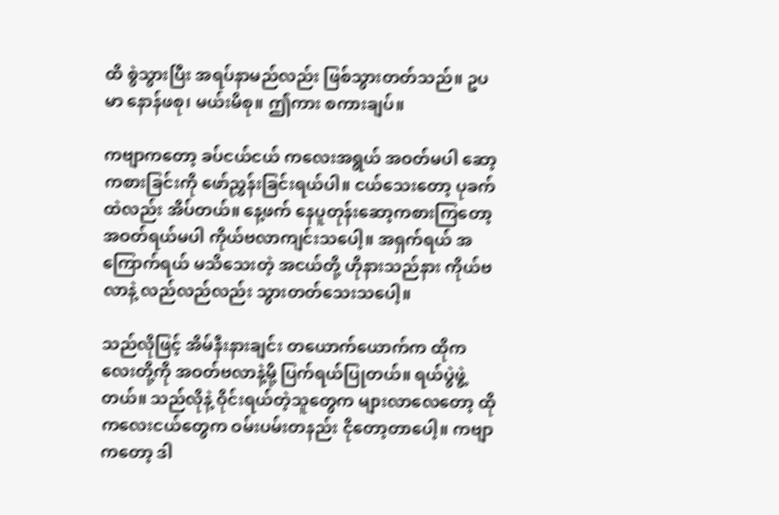ထိ စွဲသွားပြီး အရပ်နာမည်လည်း ဖြစ်သွားတတ်သည်။ ဥပမာ နောန်ဖစု၊ မယ်းမိစု။ ဤကား စကားချပ်။

ကဗျာကတော့ ခပ်ငယ်ငယ် ကလေးအရွယ် အဝတ်မပါ ဆော့ကစားခြင်းကို ဖော်ညွှန်းခြင်းရယ်ပါ။ ငယ်သေးတော့ ပုခက်ထဲလည်း အိပ်တယ်။ နေ့ဖက် နေပူတုန်းဆော့ကစားကြတော့ အဝတ်ရယ်မပါ ကိုယ်ဗလာကျင်းသပေါ့။ အရှက်ရယ် အကြောက်ရယ် မသိသေးတဲ့ အငယ်တို့ ဟိုနားသည်နား ကိုယ်ဗလာနဲ့ လည်လည်လည်း သွားတတ်သေးသပေါ့။

သည်လိုဖြင့် အိမ်နီးနားချင်း တယောက်ယောက်က ထိုကလေးတို့ကို အဝတ်ဗလာနဲ့မို့ ပြက်ရယ်ပြုတယ်။ ရယ်ပွဲဖွဲ့တယ်။ သည်လိုနဲ့ ဝိုင်းရယ်တဲ့သူတွေက များလာလေတော့ ထိုကလေးငယ်တွေက ဝမ်းပမ်းတနည်း ငိုတော့တာပေါ့။ ကဗျာကတော့ ဒါ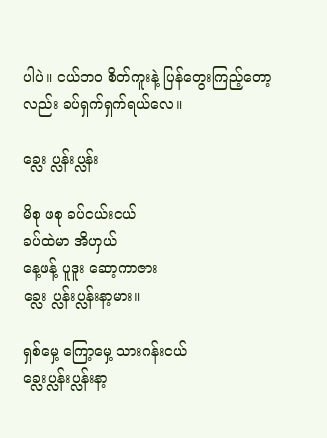ပါပဲ။ ငယ်ဘဝ စိတ်ကူးနဲ့ ပြန်တွေးကြည့်တော့လည်း ခပ်ရှက်ရှက်ရယ်လေ။

ခ္လေး ပ္လန်းပ္လန်း

မိစု ဖစု ခပ်ငယ်းငယ်
ခပ်ထဲမာ အိဟှယ်
နေ့ဖန့် ပူဒူး ဆော့ကာဇား
ခ္လေး ပ္လန်းပ္လန်းနာ့မား။

ရှစ်မှေ့ ကြော့မှေ့ သားဂန်းငယ်
ခ္လေးပ္လန်းပ္လန်းနာ့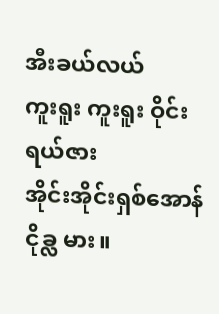အီးခယ်လယ်
ကူးရူး ကူးရူး ဝိုင်းရယ်ဇား
အိုင်းအိုင်းရှစ်အောန် ငိုခ္လ မား။